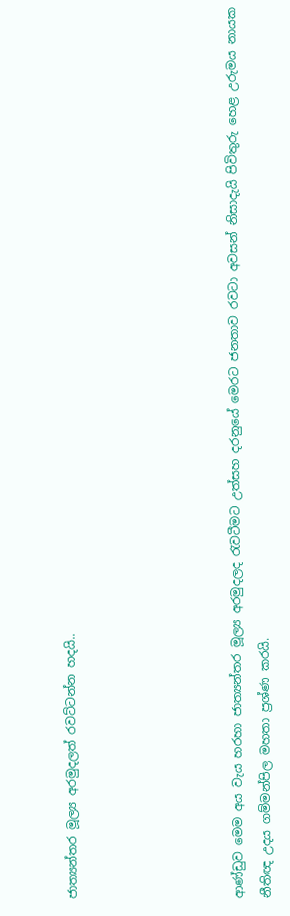ජාත්‍යන්තර මූල්‍ය අරමුදලත් රවට්ටන්න හදයි..





ආණ්ඩුව මෙම අය වැය හරහා ජාත්‍යන්තර මූල්‍ය අරමුදලද රැවටීමට උත්සහ දරනුයේ මෙරට ජනතාව රවටා අවසන් නිසාදැයි පිවිතුරු හෙළ උරුමය නායක නීතිඥ උදය ගම්මන්පිල මහතා ප්‍රශ්ණ කරයි.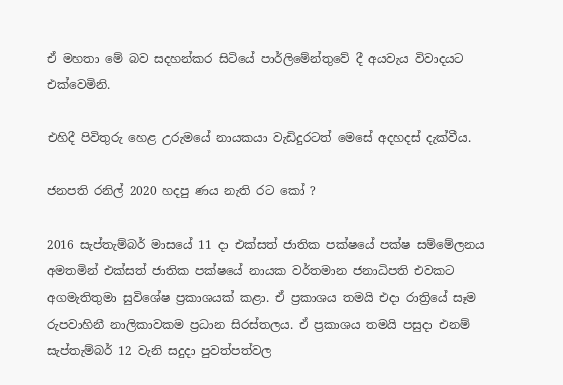ඒ මහතා මේ බව සදහන්කර සිටියේ පාර්ලිමේන්තුවේ දී අයවැය විවාදයට එක්වෙමිනි.

එහිදී පිවිතුරු හෙළ උරුමයේ නායකයා වැඩිදුරටත් මෙසේ අදහදස් දැක්වීය.

ජනපති රනිල් 2020 හදපු ණය නැති රට කෝ ?

2016 සැප්තැම්බර් මාසයේ 11 දා එක්සත් ජාතික පක්ෂයේ පක්ෂ සම්මේලනය අමතමින් එක්සත් ජාතික පක්ෂයේ නායක වර්තමාන ජනාධිපති එවකට අගමැතිතුමා සුවිශේෂ ප්‍රකාශයක් කළා. ඒ ප්‍රකාශය තමයි එදා රාත්‍රියේ සෑම රුපවාහිනී නාලිකාවකම ප්‍රධාන සිරස්තලය. ඒ ප්‍රකාශය තමයි පසුදා එනම් සැප්තැම්බර් 12 වැනි සදුදා පුවත්පත්වල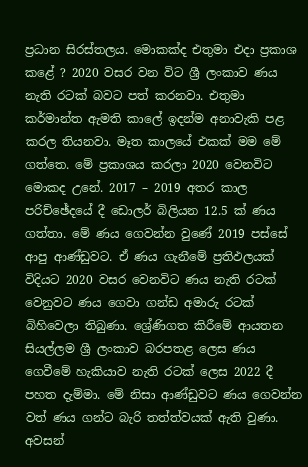ප්‍රධාන සිරස්තලය. මොකක්ද එතුමා එදා ප්‍රකාශ කළේ ? 2020 වසර වන විට ශ්‍රී ලංකාව ණය නැති රටක් බවට පත් කරනවා. එතුමා කර්මාන්ත ඇමති කාලේ ඉදන්ම අනාවැකි පළ කරල තියනවා. මෑත කාලයේ එකක් මම මේ ගත්තෙ. මේ ප්‍රකාශය කරලා 2020 වෙනවිට මොකද උනේ. 2017 – 2019 අතර කාල පරිච්ඡේදයේ දී ඩොලර් බිලියන 12.5 ක් ණය ගත්තා. මේ ණය ගෙවන්න වුණේ 2019 පස්සේ ආපු ආණ්ඩුවට. ඒ ණය ගැනීමේ ප්‍රතිඵලයක් විදියට 2020 වසර වෙනවිට ණය නැති රටක් වෙනුවට ණය ගෙවා ගන්ඩ අමාරු රටක් බිහිවෙලා තිබුණා. ශ්‍රේණිගත කිරීමේ ආයතන සියල්ලම ශ්‍රී ලංකාව බරපතළ ලෙස ණය ගෙවීමේ හැකියාව නැති රටක් ලෙස 2022 දී පහත දැම්මා. මේ නිසා ආණ්ඩුවට ණය ගෙවන්න වත් ණය ගන්ට බැරි තත්ත්වයක් ඇති වුණා. අවසන්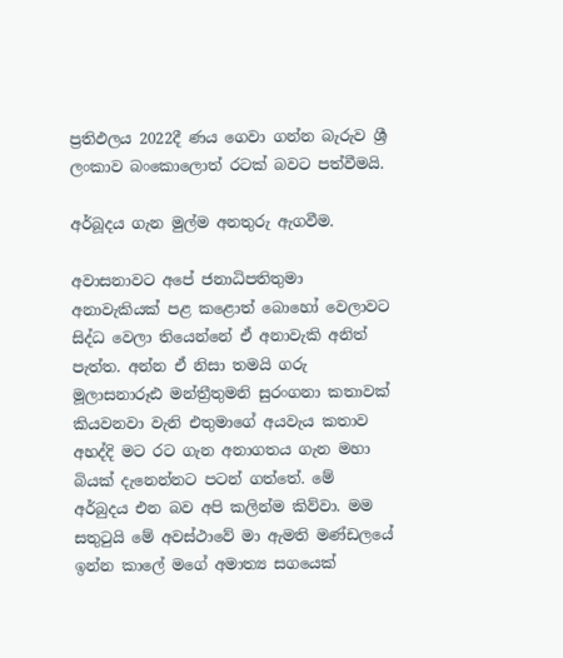ප්‍රතිඵලය 2022දී ණය ගෙවා ගන්න බැරුව ශ්‍රී ලංකාව බංකොලොත් රටක් බවට පත්වීමයි.

අර්බූදය ගැන මුල්ම අනතුරු ඇගවීම.

අවාසනාවට අපේ ජනාධිපතිතුමා අනාවැකියක් පළ කළොත් බොහෝ වෙලාවට සිද්ධ වෙලා තියෙන්නේ ඒ අනාවැකි අනිත් පැත්ත. අන්න ඒ නිසා තමයි ගරු මූලාසනාරූඪ මන්ත්‍රීතුමනි සුරංගනා කතාවක් කියවනවා වැනි එතුමාගේ අයවැය කතාව අහද්දි මට රට ගැන අනාගතය ගැන මහා බියක් දැනෙන්නට පටන් ගත්තේ. මේ අර්බුදය එන බව අපි කලින්ම කිව්වා. මම සතුටුයි මේ අවස්ථාවේ මා ඇමති මණ්ඩලයේ ඉන්න කාලේ මගේ අමාත්‍ය සගයෙක්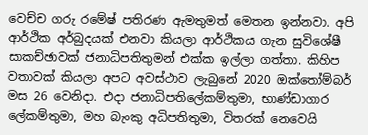වෙච්ච ගරු රමේෂ් පතිරණ ඇමතුමත් මෙතන ඉන්නවා. අපි ආර්ථික අර්බුදයක් එනවා කියලා ආර්ථිකය ගැන සුවිශේෂී සාකච්ඡාවක් ජනාධිපතිතුමන් එක්ක ඉල්ලා ගත්තා. කිහිප වතාවක් කියලා අපට අවස්ථාව ලැබුනේ 2020 ඔක්තෝම්බර් මස 26 වෙනිදා. එදා ජනාධිපතිලේකම්තුමා, භාණ්ඩාගාර ලේකම්තුමා, මහ බැංකු අධිපතිතුමා, විතරක් නෙවෙයි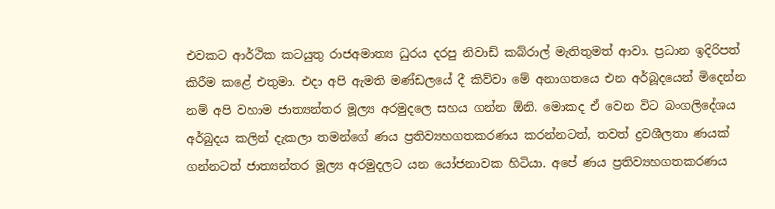එවකට ආර්ථික කටයුතු රාජඅමාත්‍ය ධුරය දරපු නිවාඩ් කබ්රාල් මැතිතුමත් ආවා. ප්‍රධාන ඉදිරිපත් කිරීම කළේ එතුමා. එදා අපි ඇමති මණ්ඩලයේ දී කිව්වා මේ අනාගතයෙ එන අර්බූදයෙන් මිදෙන්න නම් අපි වහාම ජාත්‍යන්තර මූල්‍ය අරමුදලෙ සහය ගන්න ඕනි. මොකද ඒ වෙන විට බංගලිදේශය අර්බුදය කලින් දැකලා තමන්ගේ ණය ප්‍රතිව්‍යහගතකරණය කරන්නටත්, තවත් ද්‍රවශීලතා ණයක් ගන්නටත් ජාත්‍යන්තර මූල්‍ය අරමුදලට යන යෝජනාවක හිටියා. අපේ ණය ප්‍රතිව්‍යහගතකරණය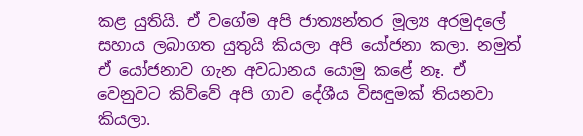කළ යුතියි. ඒ වගේම අපි ජාත්‍යන්තර මූල්‍ය අරමුදලේ සහාය ලබාගත යුතුයි කියලා අපි යෝජනා කලා. නමුත් ඒ යෝජනාව ගැන අවධානය යොමු කළේ නෑ. ඒ වෙනුවට කිව්වේ අපි ගාව දේශීය විසඳුමක් තියනවා කියලා.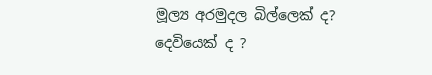මූල්‍ය අරමුදල බිල්ලෙක් ද? දෙවියෙක් ද ?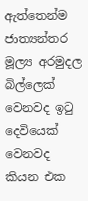ඇත්තෙන්ම ජාත්‍යන්තර මූල්‍ය අරමුදල බිල්ලෙක් වෙනවද ඉටු දෙවියෙක් වෙනවද කියන එක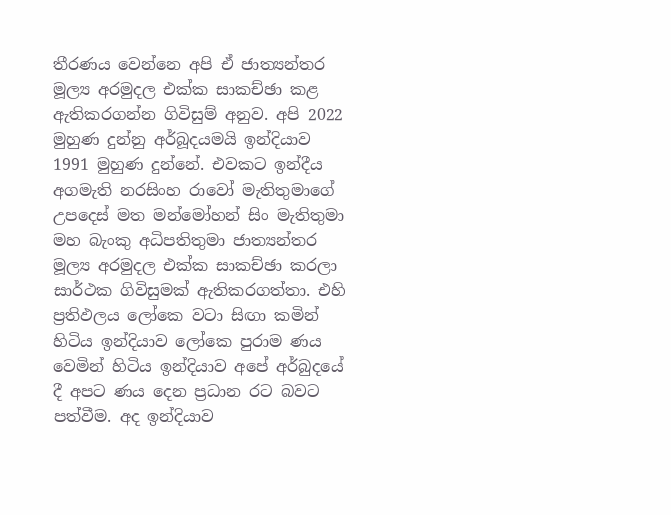තීරණය වෙන්නෙ අපි ඒ ජාත්‍යන්තර මූල්‍ය අරමුදල එක්ක සාකච්ඡා කළ ඇතිකරගන්න ගිවිසුම් අනුව. අපි 2022 මුහුණ දුන්නු අර්බූදයමයි ඉන්දියාව 1991 මුහුණ දුන්නේ. එවකට ඉන්දීය අගමැති නරසිංහ රාවෝ මැතිතුමාගේ උපදෙස් මත මන්මෝහන් සිං මැතිතුමා මහ බැංකු අධිපතිතුමා ජාත්‍යන්තර මූල්‍ය අරමුදල එක්ක සාකච්ඡා කරලා සාර්ථක ගිවිසුමක් ඇතිකරගත්තා. එහි ප්‍රතිඵලය ලෝකෙ වටා සිඟා කමින් හිටිය ඉන්දියාව ලෝකෙ පුරාම ණය වෙමින් හිටිය ඉන්දියාව අපේ අර්බුදයේ දී අපට ණය දෙන ප්‍රධාන රට බවට පත්වීම. අද ඉන්දියාව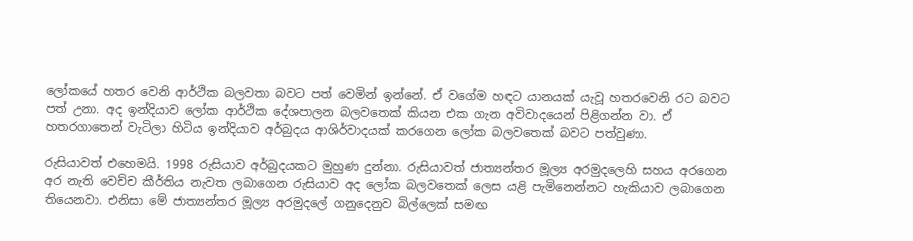ලෝකයේ හතර වෙනි ආර්ථික බලවතා බවට පත් වෙමින් ඉන්නේ. ඒ වගේම හඳට යානයක් යැවූ හතරවෙනි රට බවට පත් උනා. අද ඉන්දියාව ලෝක ආර්ථික දේශපාලන බලවතෙක් කියන එක ගැන අවිවාදයෙන් පිළිගන්න වා. ඒ හතරගාතෙන් වැටිලා හිටිය ඉන්දියාව අර්බුදය ආශිර්වාදයක් කරගෙන ලෝක බලවතෙක් බවට පත්වුණා.

රුසියාවත් එහෙමයි. 1998 රුසියාව අර්බුදයකට මුහුණ දුන්නා. රුසියාවත් ජාත්‍යන්තර මූල්‍ය අරමුදලෙහි සහය අරගෙන අර නැති වෙච්ච කීර්තිය නැවත ලබාගෙන රුසියාව අද ලෝක බලවතෙක් ලෙස යළි පැමිනෙන්නට හැකියාව ලබාගෙන තියෙනවා. එනිසා මේ ජාත්‍යන්තර මූල්‍ය අරමුදලේ ගනුදෙනුව බිල්ලෙක් සමඟ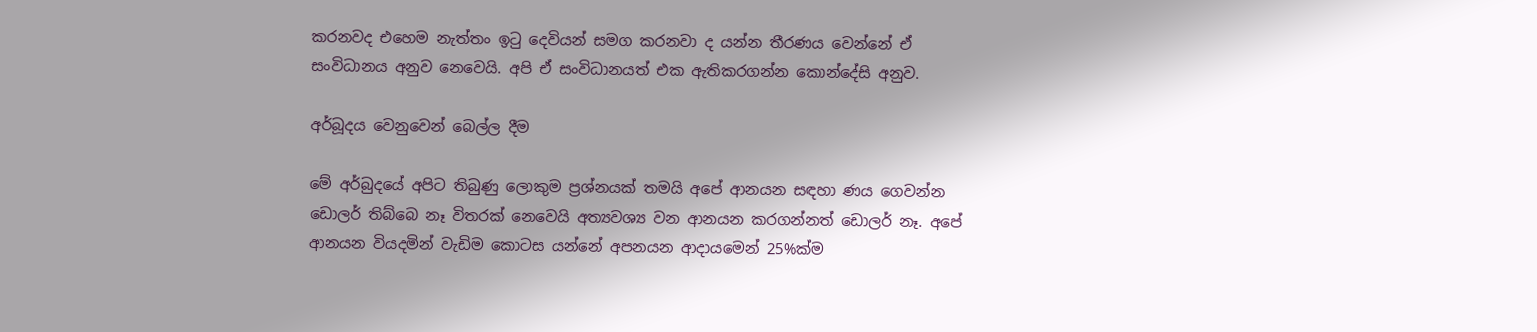කරනවද එහෙම නැත්තං ඉටු දෙවියන් සමග කරනවා ද යන්න තීරණය වෙන්නේ ඒ සංවිධානය අනුව නෙවෙයි. අපි ඒ සංවිධානයත් එක ඇතිකරගන්න කොන්දේසි අනුව.

අර්බූදය වෙනුවෙන් බෙල්ල දීම

මේ අර්බුදයේ අපිට තිබුණු ලොකුම ප්‍රශ්නයක් තමයි අපේ ආනයන සඳහා ණය ගෙවන්න ඩොලර් තිබ්බෙ නෑ විතරක් නෙවෙයි අත්‍යවශ්‍ය වන ආනයන කරගන්නත් ඩොලර් නෑ. අපේ ආනයන වියදමින් වැඩිම කොටස යන්නේ අපනයන ආදායමෙන් 25%ක්ම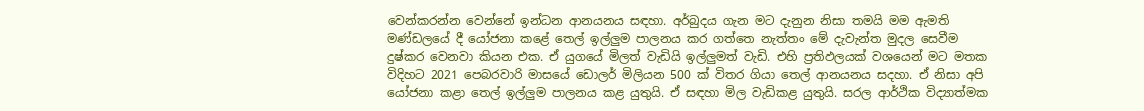වෙන්කරන්න වෙන්නේ ඉන්ධන ආනයනය සඳහා. අර්බුදය ගැන මට දැනුන නිසා තමයි මම ඇමති මණ්ඩලයේ දී යෝජනා කළේ තෙල් ඉල්ලුම පාලනය කර ගත්තෙ නැත්තං මේ දැවැන්ත මුදල සෙවීම දුෂ්කර වෙනවා කියන එක. ඒ යුගයේ මිලත් වැඩියි ඉල්ලුමත් වැඩි. එහි ප්‍රතිඵලයක් වශයෙන් මට මතක විදිහට 2021 පෙබරවාරි මාසයේ ඩොලර් මිලියන 500 ක් විතර ගියා තෙල් ආනයනය සදහා. ඒ නිසා අපි යෝජනා කළා තෙල් ඉල්ලුම පාලනය කළ යුතුයි. ඒ සඳහා මිල වැඩිකළ යුතුයි. සරල ආර්ථික විද්‍යාත්මක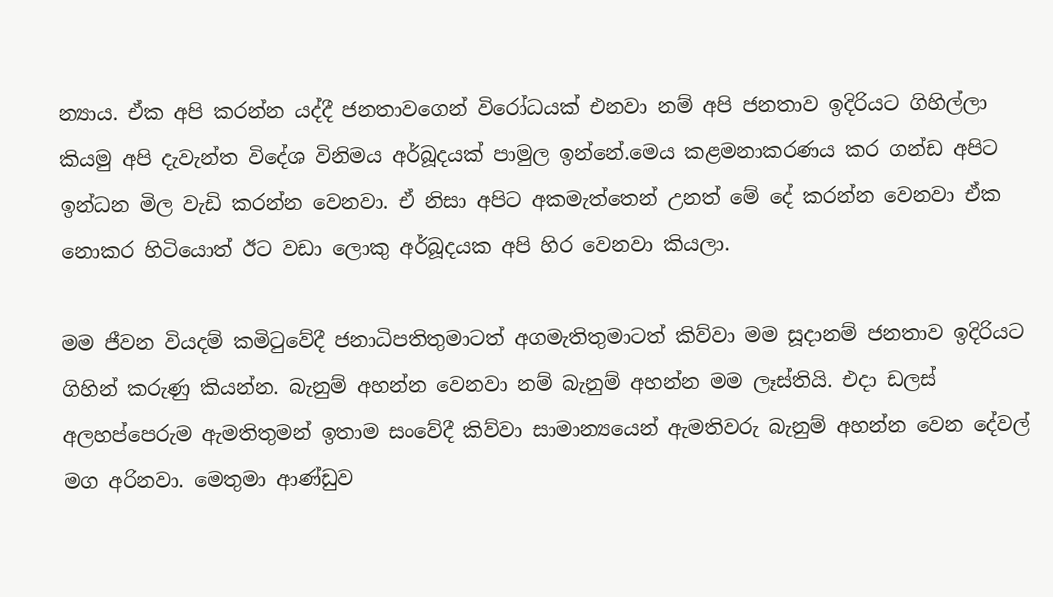න්‍යාය. ඒක අපි කරන්න යද්දී ජනතාවගෙන් විරෝධයක් එනවා නම් අපි ජනතාව ඉදිරියට ගිහිල්ලා කියමු අපි දැවැන්ත විදේශ විනිමය අර්බූදයක් පාමුල ඉන්නේ.මෙය කළමනාකරණය කර ගන්ඩ අපිට ඉන්ධන මිල වැඩි කරන්න වෙනවා. ඒ නිසා අපිට අකමැත්තෙන් උනත් මේ දේ කරන්න වෙනවා ඒක නොකර හිටියොත් ඊට වඩා ලොකු අර්බූදයක අපි හිර වෙනවා කියලා.

මම ජීවන වියදම් කමිටුවේදී ජනාධිපතිතුමාටත් අගමැතිතුමාටත් කිව්වා මම සූදානම් ජනතාව ඉදිරියට ගිහින් කරුණු කියන්න. බැනුම් අහන්න වෙනවා නම් බැනුම් අහන්න මම ලෑස්තියි. එදා ඩලස් අලහප්පෙරුම ඇමතිතුමන් ඉතාම සංවේදී කිව්වා සාමාන්‍යයෙන් ඇමතිවරු බැනුම් අහන්න වෙන දේවල් මග අරිනවා. මෙතුමා ආණ්ඩුව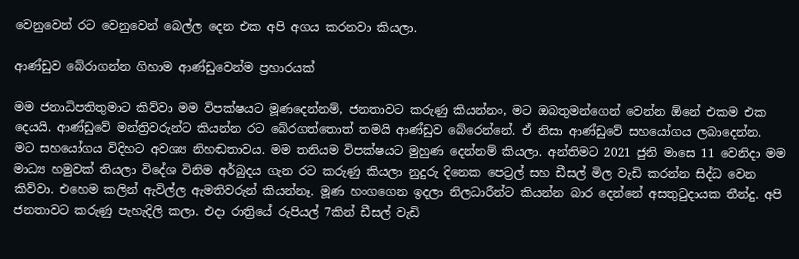වෙනුවෙන් රට වෙනුවෙන් බෙල්ල දෙන එක අපි අගය කරනවා කියලා.

ආණ්ඩුව බේරාගන්න ගිහාම ආණ්ඩුවෙන්ම ප්‍රහාරයක්

මම ජනාධිපතිතුමාට කිව්වා මම විපක්ෂයට මූණදෙන්නම්, ජනතාවට කරුණු කියන්නං, මට ඔබතුමන්ගෙන් වෙන්න ඕනේ එකම එක දෙයයි. ආණ්ඩුවේ මන්ත්‍රිවරුන්ට කියන්න රට බේරගත්තොත් තමයි ආණ්ඩුව බේරෙන්නේ. ඒ නිසා ආණ්ඩුවේ සහයෝගය ලබාදෙන්න. මට සහයෝගය විදිහට අවශ්‍ය නිහඬතාවය. මම තනියම විපක්ෂයට මුහුණ දෙන්නම් කියලා. අන්තිමට 2021 ජුනි මාසෙ 11 වෙනිදා මම මාධ්‍ය හමුවක් තියලා විදේශ විනිම අර්බුදය ගැන රට කරුණු කියලා නුදුරු දිනෙක පෙට්‍රල් සහ ඩීසල් මිල වැඩි කරන්න සිද්ධ වෙන කිව්වා. එහෙම කලින් ඇවිල්ල ඇමතිවරුන් කියන්නෑ. මූණ හංගගෙන ඉදලා නිලධාරීන්ට කියන්න බාර දෙන්නේ අසතුටුදායක තීන්දු. අපි ජනතාවට කරුණු පැහැදිලි කලා. එදා රාත්‍රියේ රුපියල් 7කින් ඩීසල් වැඩි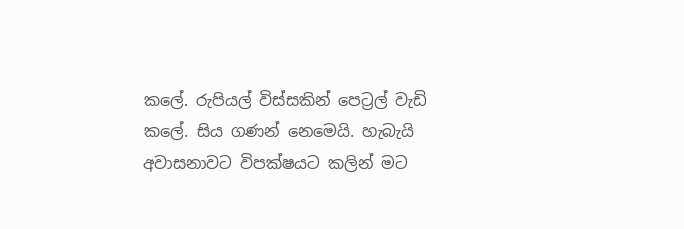කලේ. රුපියල් විස්සකින් පෙට්‍රල් වැඩි කලේ. සිය ගණන් නෙමෙයි. හැබැයි අවාසනාවට විපක්ෂයට කලින් මට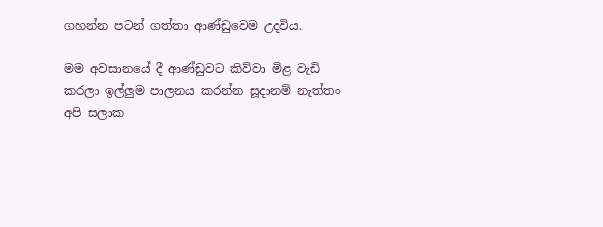ගහන්න පටන් ගත්තා ආණ්ඩුවෙම උදවිය.

මම අවසානයේ දී ආණ්ඩුවට කිව්වා මිළ වැඩි කරලා ඉල්ලුම පාලනය කරන්න සූදානම් නැත්තං අපි සලාක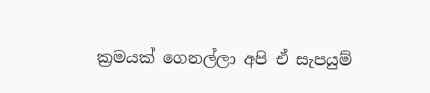ක්‍රමයක් ගෙනල්ලා අපි ඒ සැපයුම්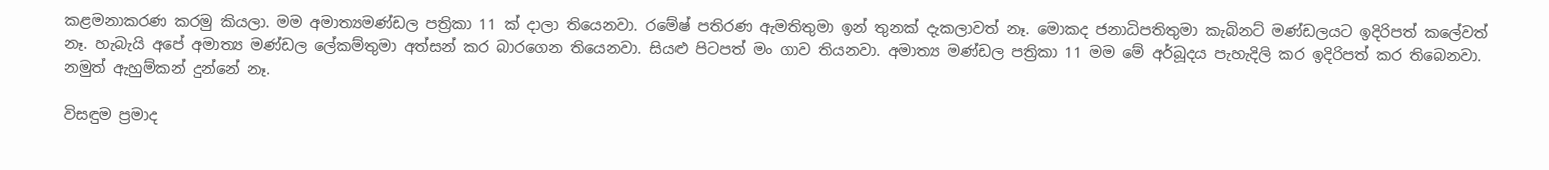කළමනාකරණ කරමු කියලා. මම අමාත්‍යමණ්ඩල පත්‍රිකා 11 ක් දාලා තියෙනවා. රමේෂ් පතිරණ ඇමතිතුමා ඉන් තුනක් දැකලාවත් නෑ. මොකද ජනාධිපතිතුමා කැබිනට් මණ්ඩලයට ඉදිරිපත් කලේවත් නෑ. හැබැයි අපේ අමාත්‍ය මණ්ඩල ලේකම්තුමා අත්සන් කර බාරගෙන තියෙනවා. සියළු පිටපත් මං ගාව තියනවා. අමාත්‍ය මණ්ඩල පත්‍රිකා 11 මම මේ අර්බූදය පැහැදිලි කර ඉදිරිපත් කර තිබෙනවා. නමුත් ඇහුම්කන් දුන්නේ නෑ.

විසඳුම ප්‍රමාද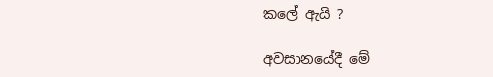කලේ ඇයි ?

අවසානයේදී මේ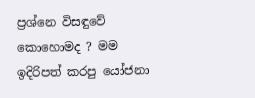ප්‍රශ්නෙ විසඳුවේ කොහොමද ? මම ඉදිරිපත් කරපු යෝජනා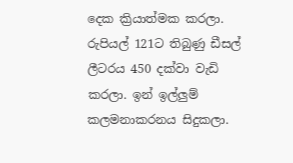දෙක ක්‍රියාත්මක කරලා. රුපියල් 121ට තිබුණු ඩීසල් ලීටරය 450 දක්වා වැඩි කරලා. ඉන් ඉල්ලුම් කලමනාකරනය සිදුකලා.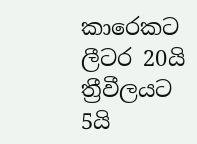කාරෙකට ලීටර 20යි ත්‍රීවීලයට 5යි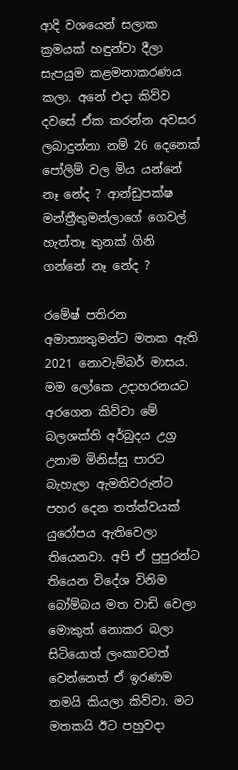ආදි වශයෙන් සලාක ක්‍රමයක් හඳුන්වා දීලා සැපයුම කළමනාකරණය කලා. අනේ එදා කිව්ව දවසේ ඒක කරන්න අවසර ලබාදුන්නා නම් 26 දෙනෙක් පෝලිම් වල මිය යන්නේ නෑ නේද ? ආන්ඩුපක්ෂ මන්ත්‍රීතුමන්ලාගේ ගෙවල් හැත්තෑ තුනක් ගිනි ගන්නේ නෑ නේද ?

රමේෂ් පතිරන අමාත්‍යතුමන්ට මතක ඇති 2021 නොවැම්බර් මාසය. මම ලෝකෙ උදාහරනයට අරගෙන කිව්වා මේ බලශක්ති අර්බුදය උග්‍ර උනාම මිනිස්සු පාරට බැහැලා ඇමතිවරුන්ට පහර දෙන තත්ත්වයක් යුරෝපය ඇතිවෙලා තියෙනවා. අපි ඒ පුපුරන්ට තියෙන විදේශ විනිම බෝම්බය මත වාඩි වෙලා මොකුත් නොකර බලා සිටියොත් ලංකාවටත් වෙන්නෙත් ඒ ඉරණම තමයි කියලා කිව්වා. මට මතකයි ඊට පහුවදා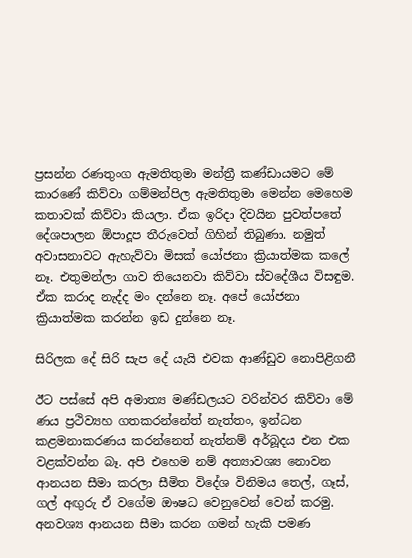ප්‍රසන්න රණතුංග ඇමතිතුමා මන්ත්‍රී කණ්ඩායමට මේ කාරණේ කිව්වා ගම්මන්පිල ඇමතිතුමා මෙන්න මෙහෙම කතාවක් කිව්වා කියලා. ඒක ඉරිදා දිවයින පුවත්පතේ දේශපාලන ඕපාදූප තීරුවෙත් ගිහින් තිබුණා. නමුත් අවාසනාවට ඇහැව්වා මිසක් යෝජනා ක්‍රියාත්මක කලේ නෑ. එතුමන්ලා ගාව තියෙනවා කිව්වා ස්වදේශීය විසඳුම. ඒක කරාද නැද්ද මං දන්නෙ නෑ. අපේ යෝජනා ක්‍රියාත්මක කරන්න ඉඩ දුන්නෙ නෑ.

සිරිලක දේ සිරි සැප දේ යැයි එවක ආණ්ඩුව නොපිළිගනී

ඊට පස්සේ අපි අමාත්‍ය මණ්ඩලයට වරින්වර කිව්වා මේ ණය ප්‍රථිව්‍යහ ගතකරන්නේත් නැත්තං, ඉන්ධන කළමනාකරණය කරන්නෙත් නැත්නම් අර්බූදය එන එක වළක්වන්න බෑ. අපි එහෙම නම් අත්‍යාවශ්‍ය නොවන ආනයන සීමා කරලා සීමිත විදේශ විනිමය තෙල්, ගෑස්, ගල් අඟුරු ඒ වගේම ඖෂධ වෙනුවෙන් වෙන් කරමු. අනවශ්‍ය ආනයන සීමා කරන ගමන් හැකි පමණ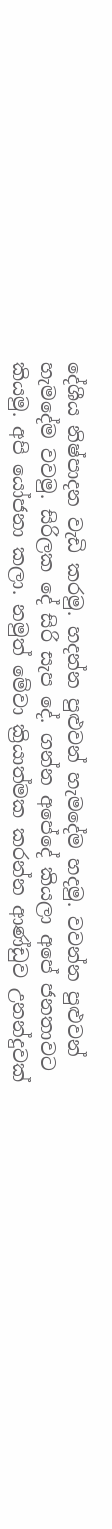දේශීය නිෂ්පාදන වැඩි කරමු. හදන්න පුළුවන් හැමදේම හදමු. වවන්න පුළුවන් හැමදේම වවමු. සිරිලක දේ සිරි සැප දේ. ගන්න අපේදේ කියලා අපේ ජනතාවට කියමු. අපි යෝජනා කලා. නමුත් මේවා ක්‍රියාත්මක කරන්න ආණ්ඩුව උනන්දුවක්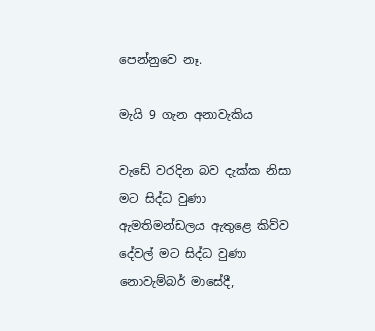පෙන්නුවෙ නෑ.

මැයි 9 ගැන අනාවැකිය

වැඩේ වරදින බව දැක්ක නිසා මට සිද්ධ වුණා ඇමතිමන්ඩලය ඇතුළෙ කිව්ව දේවල් මට සිද්ධ වුණා නොවැම්බර් මාසේදී,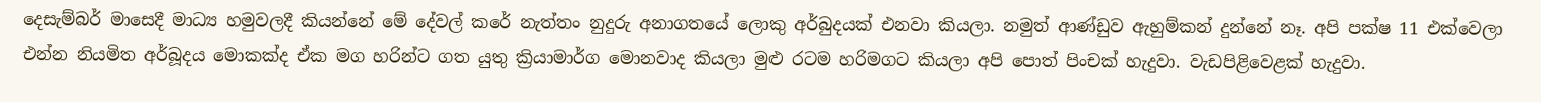දෙසැම්බර් මාසෙදී මාධ්‍ය හමුවලදී කියන්නේ මේ දේවල් කරේ නැත්තං නුදුරු අනාගතයේ ලොකු අර්බුදයක් එනවා කියලා. නමුත් ආණ්ඩුව ඇහුම්කන් දුන්නේ නෑ. අපි පක්ෂ 11 එක්වෙලා එන්න නියමිත අර්බූදය මොකක්ද ඒක මග හරින්ට ගත යුතු ක්‍රියාමාර්ග මොනවාද කියලා මුළු රටම හරිමගට කියලා අපි පොත් පිංචක් හැදුවා. වැඩපිළිවෙළක් හැදුවා.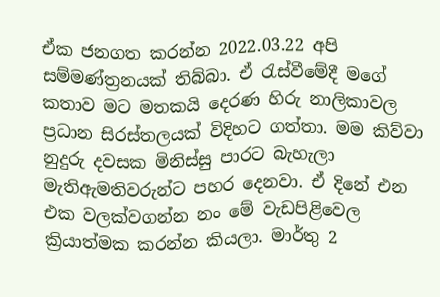ඒක ජනගත කරන්න 2022.03.22 අපි සම්මණ්ත්‍රනයක් තිබ්බා. ඒ රැස්වීමේදී මගේ කතාව මට මතකයි දෙරණ හිරු නාලිකාවල ප්‍රධාන සිරස්තලයක් විදිහට ගත්තා. මම කිව්වා නුදුරු දවසක මිනිස්සු පාරට බැහැලා මැතිඇමතිවරුන්ට පහර දෙනවා. ඒ දිනේ එන එක වලක්වගන්න නං මේ වැඩපිළිවෙල ක්‍රියාත්මක කරන්න කියලා. මාර්තු 2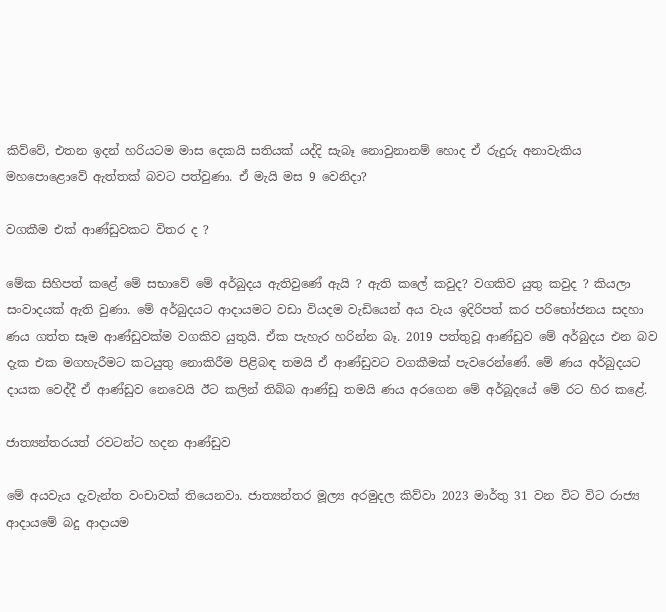කිව්වේ, එතන ඉදන් හරියටම මාස දෙකයි සතියක් යද්දි සැබෑ නොවුනානම් හොද ඒ රුදුරු අනාවැකිය මහපොළොවේ ඇත්තක් බවට පත්වුණා. ඒ මැයි මස 9 වෙනිදා?

වගකීම එක් ආණ්ඩුවකට විතර ද ?

මේක සිහිපත් කළේ මේ සභාවේ මේ අර්බුදය ඇතිවුණේ ඇයි ? ඇති කලේ කවුද? වගකිව යුතු කවුද ? කියලා සංවාදයක් ඇති වුණා. මේ අර්බුදයට ආදායමට වඩා වියදම වැඩියෙන් අය වැය ඉදිරිපත් කර පරිභෝජනය සදහා ණය ගත්ත සෑම ආණ්ඩුවක්ම වගකිව යුතුයි. ඒක පැහැර හරින්න බෑ. 2019 පත්තුවූ ආණ්ඩුව මේ අර්බුදය එන බව දැක එක මගහැරීමට කටයුතු නොකිරීම පිළිබඳ තමයි ඒ ආණ්ඩුවට වගකීමක් පැවරෙන්ණේ. මේ ණය අර්බුදයට දායක වෙද්දී ඒ ආණ්ඩුව නෙවෙයි ඊට කලින් තිබ්බ ආණ්ඩු තමයි ණය අරගෙන මේ අර්බූදයේ මේ රට හිර කළේ.

ජාත්‍යන්තරයත් රවටන්ට හදන ආණ්ඩුව

මේ අයවැය දැවැන්ත වංචාවක් තියෙනවා. ජාත්‍යන්තර මූල්‍ය අරමුදල කිව්වා 2023 මාර්තු 31 වන විට විට රාජ්‍ය ආදායමේ බදු ආදායම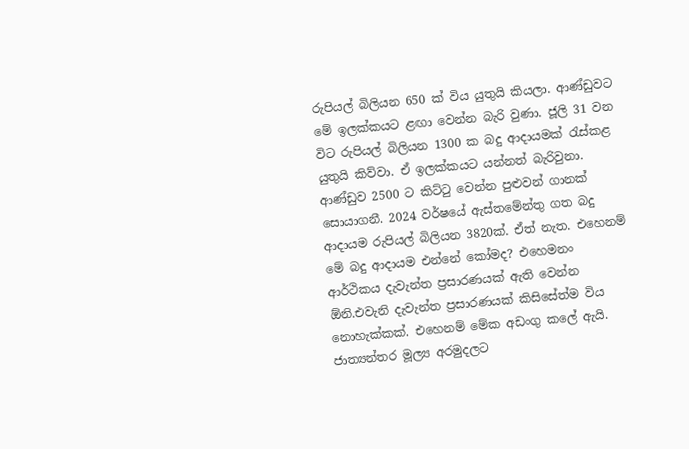රුපියල් බිලියන 650 ක් විය යුතුයි කියලා. ආණ්ඩුවට මේ ඉලක්කයට ළඟා වෙන්න බැරි වුණා. ජූලි 31 වන විට රුපියල් බිලියන 1300 ක බදු ආදායමක් රැස්කළ යුතුයි කිව්වා. ඒ ඉලක්කයට යන්නත් බැරිවුනා. ආණ්ඩුව 2500 ට කිට්ටු වෙන්න පුළුවන් ගානක් සොයාගනී. 2024 වර්ෂයේ ඇස්තමේන්තු ගත බදු ආදායම රුපියල් බිලියන 3820ක්. ඒත් නැත. එහෙනම් මේ බදු ආදායම එන්නේ කෝමද? එහෙමනං ආර්ථිකය දැවැන්ත ප්‍රසාරණයක් ඇති වෙන්න ඕනි.එවැනි දැවැන්ත ප්‍රසාරණයක් කිසිසේත්ම විය නොහැක්කක්. එහෙනම් මේක අඩංගු කලේ ඇයි. ජාත්‍යන්තර මූල්‍ය අරමුදලට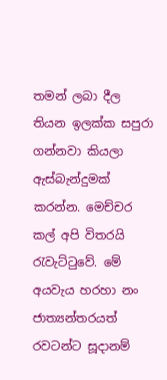තමන් ලබා දීල තියන ඉලක්ක සපුරා ගන්නවා කියලා ඇස්බැන්දුමක් කරන්න. මෙච්චර කල් අපි විතරයි රැවැට්ටුවේ. මේ අයවැය හරහා නං ජාත්‍යන්තරයත් රවටන්ට සූදානම්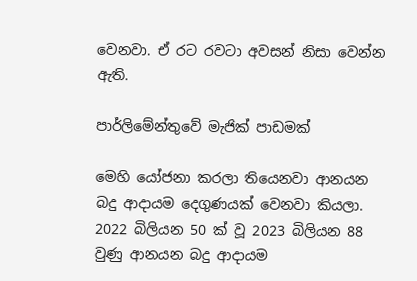වෙනවා. ඒ රට රවටා අවසන් නිසා වෙන්න ඇති.

පාර්ලිමේන්තුවේ මැජික් පාඩමක්

මෙහි යෝජනා කරලා තියෙනවා ආනයන බදු ආදායම දෙගුණයක් වෙනවා කියලා. 2022 බිලියන 50 ක් වූ 2023 බිලියන 88 වුණු ආනයන බදු ආදායම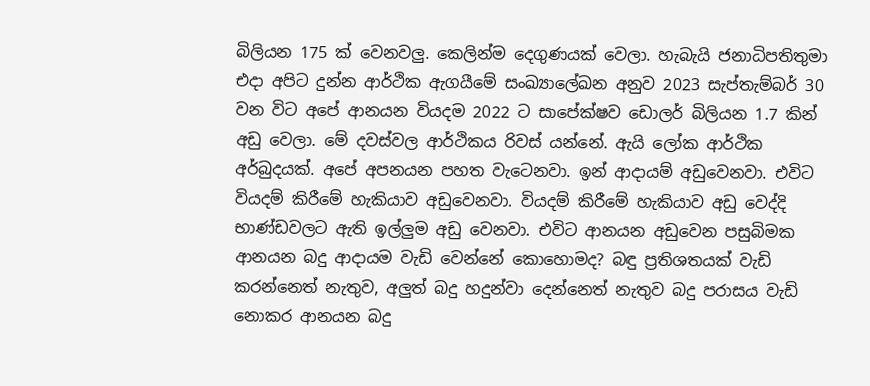බිලියන 175 ක් වෙනවලු. කෙලින්ම දෙගුණයක් වෙලා. හැබැයි ජනාධිපතිතුමා එදා අපිට දුන්න ආර්ථික ඇගයීමේ සංඛ්‍යාලේඛන අනුව 2023 සැප්තැම්බර් 30 වන විට අපේ ආනයන වියදම 2022 ට සාපේක්ෂව ඩොලර් බිලියන 1.7 කින් අඩු වෙලා. මේ දවස්වල ආර්ථිකය රිවස් යන්නේ. ඇයි ලෝක ආර්ථික අර්බුදයක්. අපේ අපනයන පහත වැටෙනවා. ඉන් ආදායම් අඩුවෙනවා. එවිට වියදම් කිරීමේ හැකියාව අඩුවෙනවා. වියදම් කිරීමේ හැකියාව අඩු වෙද්දි භාණ්ඩවලට ඇති ඉල්ලුම අඩු වෙනවා. එවිට ආනයන අඩුවෙන පසුබිමක ආනයන බදු ආදායම වැඩි වෙන්නේ කොහොමද? බඳු ප්‍රතිශතයක් වැඩි කරන්නෙත් නැතුව, අලුත් බදු හදුන්වා දෙන්නෙත් නැතුව බදු පරාසය වැඩි නොකර ආනයන බදු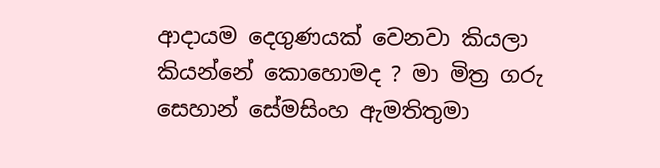ආදායම දෙගුණයක් වෙනවා කියලා කියන්නේ කොහොමද ? මා මිත්‍ර ගරු සෙහාන් සේමසිංහ ඇමතිතුමා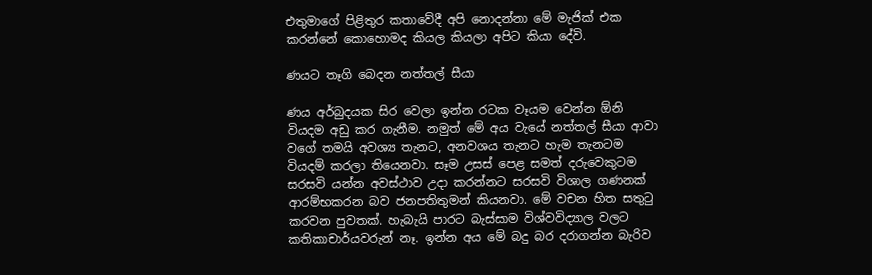එතුමාගේ පිළිතුර කතාවේදී අපි නොදන්නා මේ මැජික් එක කරන්නේ කොහොමද කියල කියලා අපිට කියා දේවි.

ණයට තෑගි බෙදන නත්තල් සීයා

ණය අර්බුදයක සිර වෙලා ඉන්න රටක වෑයම වෙන්න ඕනි වියදම අඩු කර ගැනීම. නමුත් මේ අය වැයේ නත්තල් සීයා ආවා වගේ තමයි අවශ්‍ය තැනට, අනවශය තැනට හැම තැනටම වියදම් කරලා තියෙනවා. සෑම උසස් පෙළ සමත් දරුවෙකුටම සරසවි යන්න අවස්ථාව උදා කරන්නට සරසවි විශාල ගණනක් ආරම්භකරන බව ජනපතිතුමන් කියනවා. මේ වචන හිත සතුටු කරවන පුවතක්. හැබැයි පාරට බැස්සාම විශ්වවිද්‍යාල වලට කතිකාචාර්යවරුන් නෑ. ඉන්න අය මේ බදු බර දරාගන්න බැරිව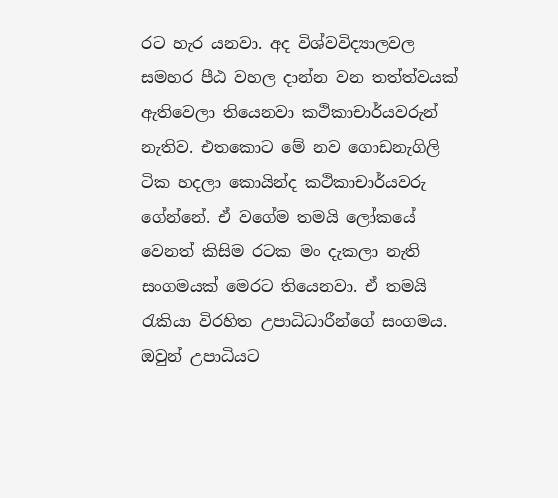රට හැර යනවා. අද විශ්වවිද්‍යාලවල සමහර පීඨ වහල දාන්න වන තත්ත්වයක් ඇතිවෙලා තියෙනවා කථිකාචාර්යවරුන් නැතිව. එතකොට මේ නව ගොඩනැගිලි ටික හදලා කොයින්ද කථිකාචාර්යවරු ගේන්නේ. ඒ වගේම තමයි ලෝකයේ වෙනත් කිසිම රටක මං දැකලා නැති සංගමයක් මෙරට තියෙනවා. ඒ තමයි රැකියා විරහිත උපාධිධාරීන්ගේ සංගමය. ඔවුන් උපාධියට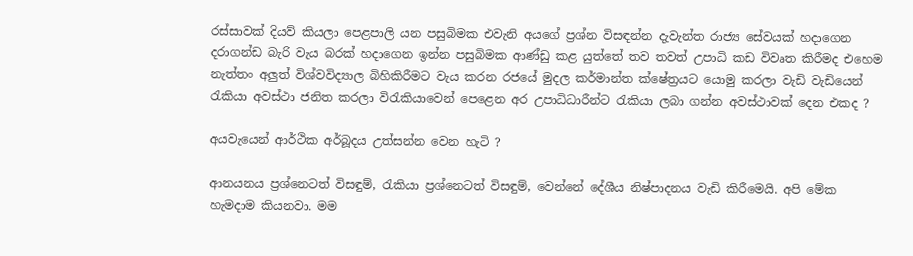රස්සාවක් දියව් කියලා පෙළපාලි යන පසුබිමක එවැනි අයගේ ප්‍රශ්න විසඳන්න දැවැන්ත රාජ්‍ය සේවයක් හදාගෙන දරාගන්ඩ බැරි වැය බරක් හදාගෙන ඉන්න පසුබිමක ආණ්ඩු කළ යුත්තේ තව තවත් උපාධි කඩ විවෘත කිරීමද එහෙම නැත්තං අලුත් විශ්වවිද්‍යාල බිහිකිරීමට වැය කරන රජයේ මුදල කර්මාන්ත ක්ෂේත්‍රයට යොමු කරලා වැඩි වැඩියෙන් රැකියා අවස්ථා ජනිත කරලා විරැකියාවෙන් පෙළෙන අර උපාධිධාරීන්ට රැකියා ලබා ගන්න අවස්ථාවක් දෙන එකද ?

අයවැයෙන් ආර්ථික අර්බූදය උත්සන්න වෙන හැටි ?

ආනයනය ප්‍රශ්නෙටත් විසඳුම්, රැකියා ප්‍රශ්නෙටත් විසඳුම්, වෙන්නේ දේශීය නිෂ්පාදනය වැඩි කිරීමෙයි. අපි මේක හැමදාම කියනවා. මම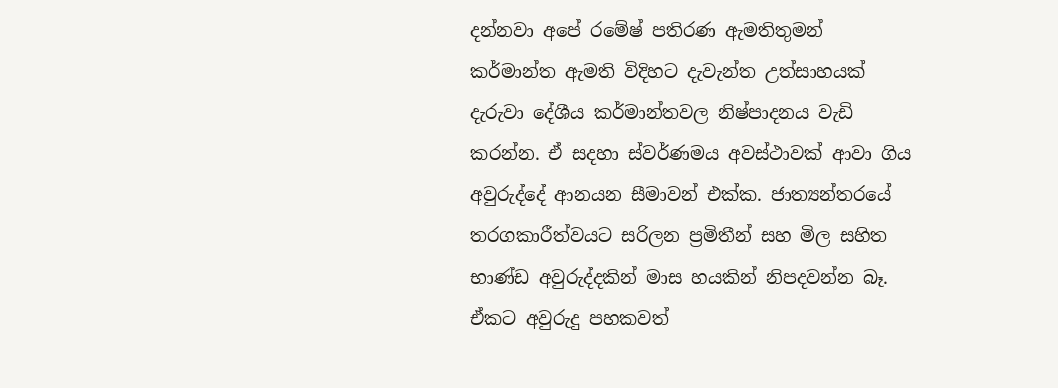දන්නවා අපේ රමේෂ් පතිරණ ඇමතිතුමන් කර්මාන්ත ඇමති විදිහට දැවැන්ත උත්සාහයක් දැරුවා දේශීය කර්මාන්තවල නිෂ්පාදනය වැඩි කරන්න. ඒ සදහා ස්වර්ණමය අවස්ථාවක් ආවා ගිය අවුරුද්දේ ආනයන සීමාවන් එක්ක. ජාත්‍යන්තරයේ තරගකාරීත්වයට සරිලන ප්‍රමිතීන් සහ මිල සහිත භාණ්ඩ අවුරුද්දකින් මාස හයකින් නිපදවන්න බෑ. ඒකට අවුරුදු පහකවත්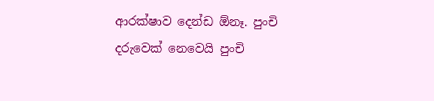ආරක්ෂාව දෙන්ඩ ඕනෑ. පුංචි දරුවෙක් නෙවෙයි පුංචි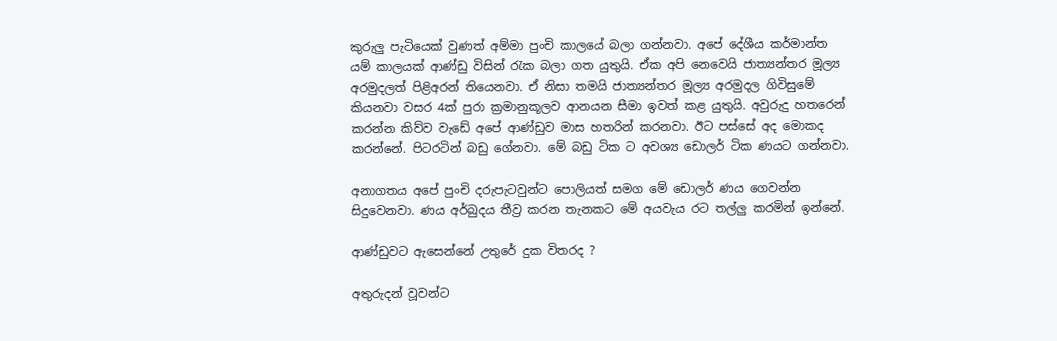කුරුලු පැටියෙක් වුණත් අම්මා පුංචි කාලයේ බලා ගන්නවා. අපේ දේශීය කර්මාන්ත යම් කාලයක් ආණ්ඩු විසින් රැක බලා ගත යුතුයි. ඒක අපි නෙවෙයි ජාත්‍යන්තර මූල්‍ය අරමුදලත් පිළිඅරන් තියෙනවා. ඒ නිසා තමයි ජාත්‍යන්තර මූල්‍ය අරමුදල ගිවිසුමේ කියනවා වසර 4ක් පුරා ක්‍රමානුකූලව ආනයන සීමා ඉවත් කළ යුතුයි. අවුරුදු හතරෙන් කරන්න කිව්ව වැඩේ අපේ ආණ්ඩුව මාස හතරින් කරනවා. ඊට පස්සේ අද මොකද කරන්නේ. පිටරටින් බඩු ගේනවා. මේ බඩු ටික ට අවශ්‍ය ඩොලර් ටික ණයට ගන්නවා.

අනාගතය අපේ පුංචි දරුපැටවුන්ට පොලියත් සමග මේ ඩොලර් ණය ගෙවන්න සිදුවෙනවා. ණය අර්බුදය තීව්‍ර කරන තැනකට මේ අයවැය රට තල්ලු කරමින් ඉන්නේ.

ආණ්ඩුවට ඇසෙන්නේ උතුරේ දුක විතරද ?

අතුරුදන් වූවන්ට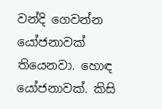වන්දි ගෙවන්න යෝජනාවක් තියෙනවා. හොඳ යෝජනාවක්. කිසි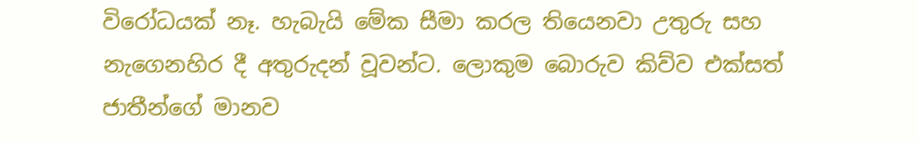විරෝධයක් නෑ. හැබැයි මේක සීමා කරල තියෙනවා උතුරු සහ නැගෙනහිර දී අතුරුදන් වූවන්ට. ලොකුම බොරුව කිව්ව එක්සත් ජාතීන්ගේ මානව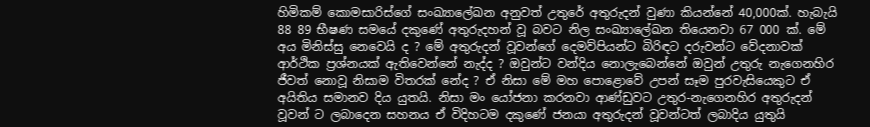හිමිකම් කොමසාරිස්ගේ සංඛ්‍යාලේඛන අනුවත් උතුරේ අතුරුදන් වුණා කියන්නේ 40,000ක්. හැබැයි 88 89 භීෂණ සමයේ දකුණේ අතුරුදහන් වූ බවට නිල සංඛ්‍යාලේඛන තියෙනවා 67 000 ක්. මේ අය මිනිස්සු නෙවෙයි ද ? මේ අතුරුදන් වූවන්ගේ දෙමව්පියන්ට බිරිඳට දරුවන්ට වේදනාවක් ආර්ථික ප්‍රශ්නයක් ඇතිවෙන්නේ නැද්ද ? ඔවුන්ට වන්දිය නොලැබෙන්නේ ඔවුන් උතුරු නැගෙනහිර ජීවත් නොවූ නිසාම විතරක් නේද ? ඒ නිසා මේ මහ පොළොවේ උපන් සෑම පුරවැසියෙකුට ඒ අයිතිය සමානව දිය යුතයි. නිසා මං යෝජනා කරනවා ආණ්ඩුවට උතුර-නැගෙනහිර අතුරුදන් වූවන් ට ලබාදෙන සහනය ඒ විදිහටම දකුණේ ජනයා අතුරුදන් වූවන්ටත් ලබාදිය යුතුයි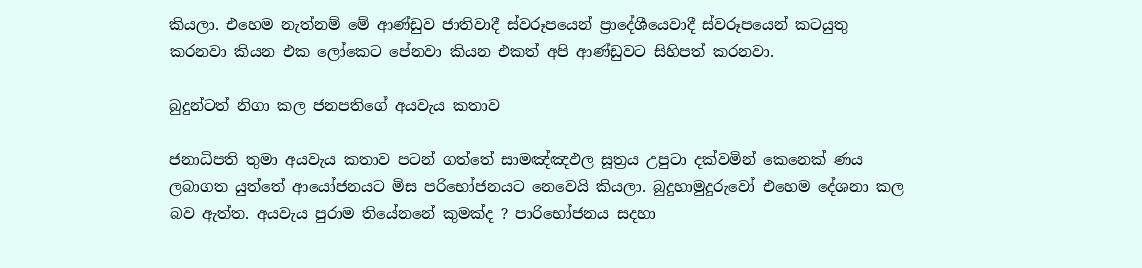කියලා. එහෙම නැත්නම් මේ ආණ්ඩුව ජාතිවාදී ස්වරූපයෙන් ප්‍රාදේශීයෙවාදී ස්වරූපයෙන් කටයුතු කරනවා කියන එක ලෝකෙට පේනවා කියන එකත් අපි ආණ්ඩුවට සිහිපත් කරනවා.

බුදුන්ටත් නිගා කල ජනපතිගේ අයවැය කතාව

ජනාධිපති තුමා අයවැය කතාව පටන් ගත්තේ සාමඤ්ඤඵල සූත්‍රය උපුටා දක්වමින් කෙනෙක් ණය ලබාගත යුත්තේ ආයෝජනයට මිස පරිභෝජනයට නෙවෙයි කියලා. බුදුහාමුදුරුවෝ එහෙම දේශනා කල බව ඇත්ත. අයවැය පුරාම තියේනනේ කුමක්ද ? පාරිභෝජනය සදහා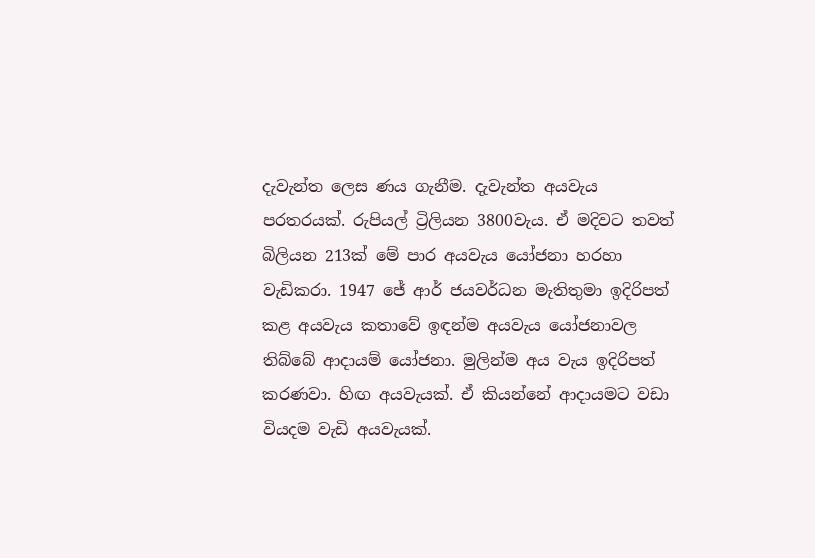දැවැන්ත ලෙස ණය ගැනීම. දැවැන්ත අයවැය පරතරයක්. රුපියල් ට්‍රිලියන 3800වැය. ඒ මදිවට තවත් බිලියන 213ක් මේ පාර අයවැය යෝජනා හරහා වැඩිකරා. 1947 ජේ ආර් ජයවර්ධන මැතිතුමා ඉදිරිපත් කළ අයවැය කතාවේ ඉඳන්ම අයවැය යෝජනාවල තිබ්බේ ආදායම් යෝජනා. මුලින්ම අය වැය ඉදිරිපත් කරණවා. හිඟ අයවැයක්. ඒ කියන්නේ ආදායමට වඩා වියදම වැඩි අයවැයක්.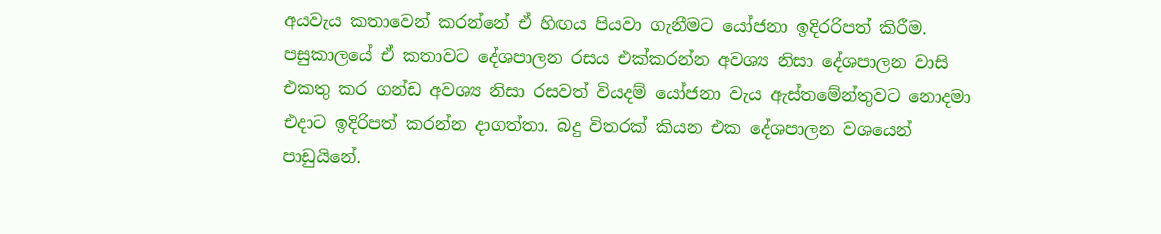අයවැය කතාවෙන් කරන්නේ ඒ හිඟය පියවා ගැනීමට යෝජනා ඉදිරරිපත් කිරීම. පසුකාලයේ ඒ කතාවට දේශපාලන රසය එක්කරන්න අවශ්‍ය නිසා දේශපාලන වාසි එකතු කර ගන්ඩ අවශ්‍ය නිසා රසවත් වියදම් යෝජනා වැය ඇස්තමේන්තුවට නොදමා එදාට ඉදිරිපත් කරන්න දාගත්තා. බදු විතරක් කියන එක දේශපාලන වශයෙන් පාඩුයිනේ.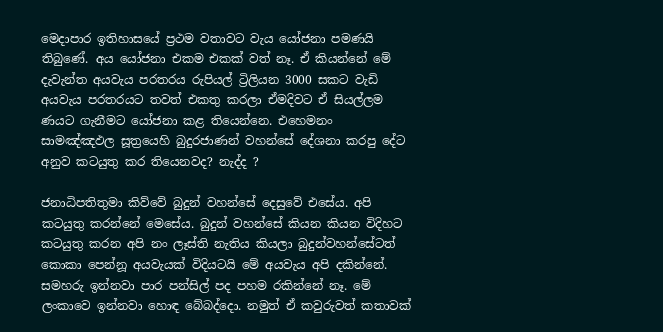මෙදාපාර ඉතිහාසයේ ප්‍රථම වතාවට වැය යෝජනා පමණයි තිබුණේ. අය යෝජනා එකම එකක් වත් නෑ. ඒ කියන්නේ මේ දැවැන්ත අයවැය පරතරය රුපියල් ට්‍රිලියන 3000 සකට වැඩි අයවැය පරතරයට තවත් එකතු කරලා ඒමදිවට ඒ සියල්ලම ණයට ගැනීමට යෝජනා කළ තියෙන්නෙ. එහෙමනං සාමඤ්ඤඵල සූත්‍රයෙහි බුදුරජාණන් වහන්සේ දේශනා කරපු දේට අනුව කටයුතු කර තියෙනවද? නැද්ද ?

ජනාධිපතිතුමා කිව්වේ බුදුන් වහන්සේ දෙසුවේ එසේය. අපි කටයුතු කරන්නේ මෙසේය. බුදුන් වහන්සේ කියන කියන විදිහට කටයුතු කරන අපි නං ලෑස්ති නැතිය කියලා බුදුන්වහන්සේටත් කොකා පෙන්නූ අයවැයක් විදියටයි මේ අයවැය අපි දකින්නේ. සමහරු ඉන්නවා පාර පන්සිල් පද පහම රකින්නේ නෑ. මේ ලංකාවෙ ඉන්නවා හොඳ බේබද්දො. නමුත් ඒ කවුරුවත් කතාවක්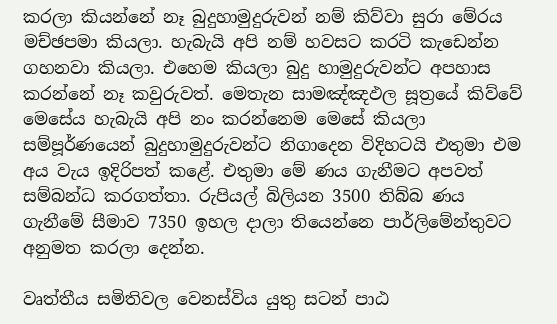කරලා කියන්නේ නෑ බුදුහාමුදුරුවන් නම් කිව්වා සුරා මේරය මච්ඡපමා කියලා. හැබැයි අපි නම් හවසට කරටි කැඩෙන්න ගහනවා කියලා. එහෙම කියලා බුදු හාමුදුරුවන්ට අපහාස කරන්නේ නෑ කවුරුවත්. මෙතැන සාමඤ්ඤඵල සූත්‍රයේ කිව්වේ මෙසේය හැබැයි අපි නං කරන්නෙම මෙසේ කියලා සම්පූර්ණයෙන් බුදුහාමුදුරුවන්ට නිගාදෙන විදිහටයි එතුමා එම අය වැය ඉදිරිපත් කළේ. එතුමා මේ ණය ගැනීමට අපවත් සම්බන්ධ කරගත්තා. රුපියල් බිලියන 3500 තිබ්බ ණය ගැනීමේ සීමාව 7350 ඉහල දාලා තියෙන්නෙ පාර්ලිමේන්තුවට අනුමත කරලා දෙන්න.

වෘත්තීය සමිතිවල වෙනස්විය යුතු සටන් පාඨ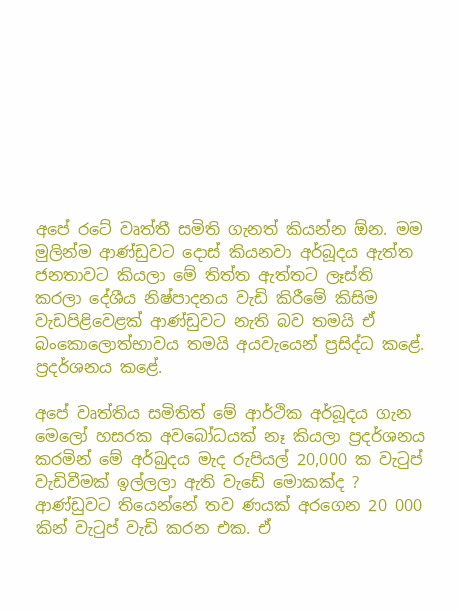අපේ රටේ වෘත්තී සමිති ගැනත් කියන්න ඕන. මම මුලින්ම ආණ්ඩුවට දොස් කියනවා අර්බූදය ඇත්ත ජනතාවට කියලා මේ තිත්ත ඇත්තට ලෑස්ති කරලා දේශීය නිෂ්පාදනය වැඩි කිරීමේ කිසිම වැඩපිළිවෙළක් ආණ්ඩුවට නැති බව තමයි ඒ බංකොලොත්භාවය තමයි අයවැයෙන් ප්‍රසිද්ධ කළේ. ප්‍රදර්ශනය කළේ.

අපේ වෘත්තිය සමිතිත් මේ ආර්ථික අර්බූදය ගැන මෙලෝ හසරක අවබෝධයක් නෑ කියලා ප්‍රදර්ශනය කරමින් මේ අර්බුදය මැද රුපියල් 20,000 ක වැටුප් වැඩිවීමක් ඉල්ලලා ඇති වැඩේ මොකක්ද ? ආණ්ඩුවට තියෙන්නේ තව ණයක් අරගෙන 20 000 කින් වැටුප් වැඩි කරන එක. ඒ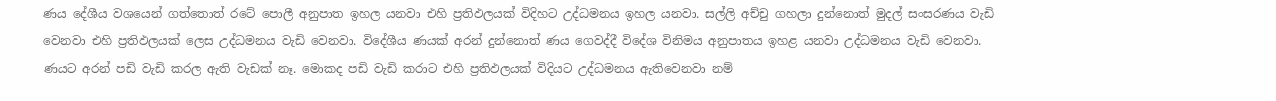ණය දේශීය වශයෙන් ගත්තොත් රටේ පොලී අනුපාත ඉහල යනවා එහි ප්‍රතිඵලයක් විදිහට උද්ධමනය ඉහල යනවා. සල්ලි අච්චු ගහලා දුන්නොත් මුදල් සංසරණය වැඩි වෙනවා එහි ප්‍රතිඵලයක් ලෙස උද්ධමනය වැඩි වෙනවා. විදේශීය ණයක් අරන් දුන්නොත් ණය ගෙවද්දී විදේශ විනිමය අනුපාතය ඉහළ යනවා උද්ධමනය වැඩි වෙනවා. ණයට අරන් පඩි වැඩි කරල ඇති වැඩක් නෑ. මොකද පඩි වැඩි කරාට එහි ප්‍රතිඵලයක් විදියට උද්ධමනය ඇතිවෙනවා නම්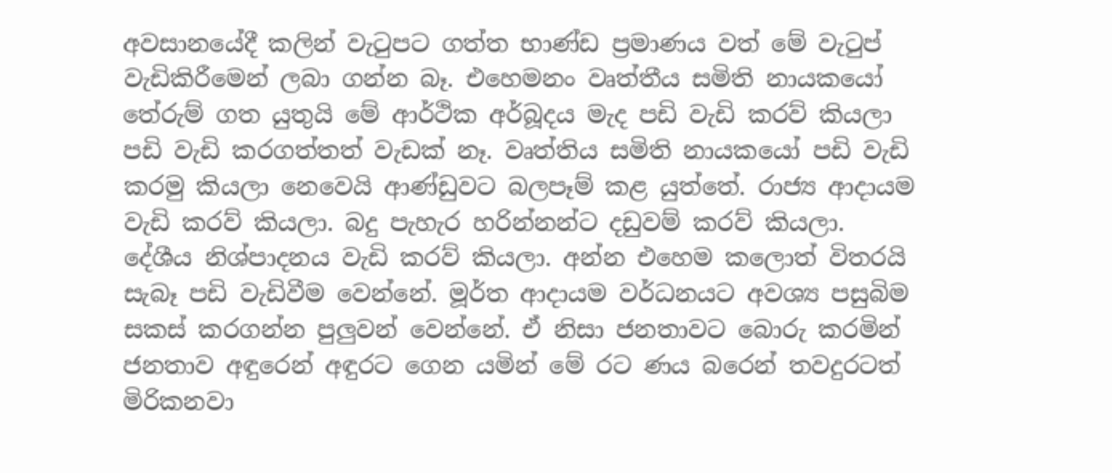අවසානයේදී කලින් වැටුපට ගත්ත භාණ්ඩ ප්‍රමාණය වත් මේ වැටුප් වැඩිකිරීමෙන් ලබා ගන්න බෑ. එහෙමනං වෘත්තීය සමිති නායකයෝ තේරුම් ගත යුතුයි මේ ආර්ථික අර්බූදය මැද පඩි වැඩි කරව් කියලා පඩි වැඩි කරගත්තත් වැඩක් නෑ. වෘත්තිය සමිති නායකයෝ පඩි වැඩි කරමු කියලා නෙවෙයි ආණ්ඩුවට බලපෑම් කළ යුත්තේ. රාජ්‍ය ආදායම වැඩි කරව් කියලා. බදු පැහැර හරින්නන්ට දඩුවම් කරව් කියලා. දේශීය නිශ්පාදනය වැඩි කරව් කියලා. අන්න එහෙම කලොත් විතරයි සැබෑ පඩි වැඩිවීම වෙන්නේ. මූර්ත ආදායම වර්ධනයට අවශ්‍ය පසුබිම සකස් කරගන්න පුලුවන් වෙන්නේ. ඒ නිසා ජනතාවට බොරු කරමින් ජනතාව අඳුරෙන් අඳුරට ගෙන යමින් මේ රට ණය බරෙන් තවදුරටත් මිරිකනවා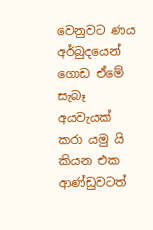වෙනුවට ණය අර්බුදයෙන් ගොඩ ඒමේ සැබෑ අයවැයක් කරා යමු යි කියන එක ආණ්ඩුවටත්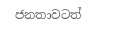ජනතාවටත්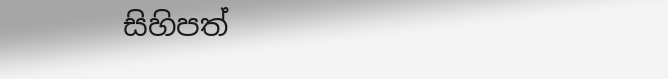සිහිපත්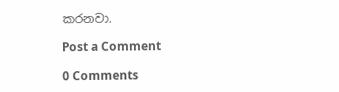කරනවා.

Post a Comment

0 Comments